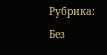Рубрика: Без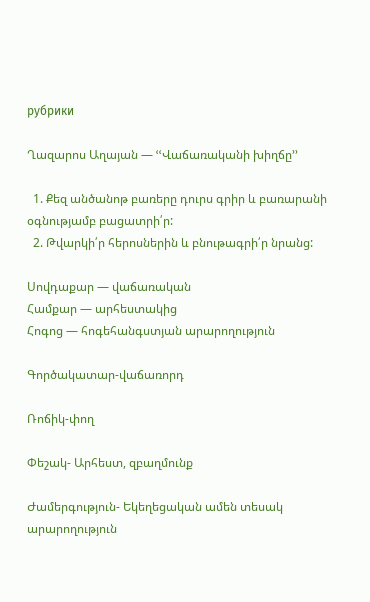рубрики

Ղազարոս Աղայան — ՙՙՎաճառականի խիղճը՚՚

  1. Քեզ անծանոթ բառերը դուրս գրիր և բառարանի օգնությամբ բացատրի՛ր:
  2. Թվարկի՛ր հերոսներին և բնութագրի՛ր նրանց:

Սովդաքար — վաճառական
Համքար — արհեստակից
Հոգոց — հոգեհանգստյան արարողություն

Գործակատար-վաճառորդ

Ռոճիկ-փող

Փեշակ- Արհեստ, զբաղմունք

Ժամերգություն- Եկեղեցական ամեն տեսակ արարողություն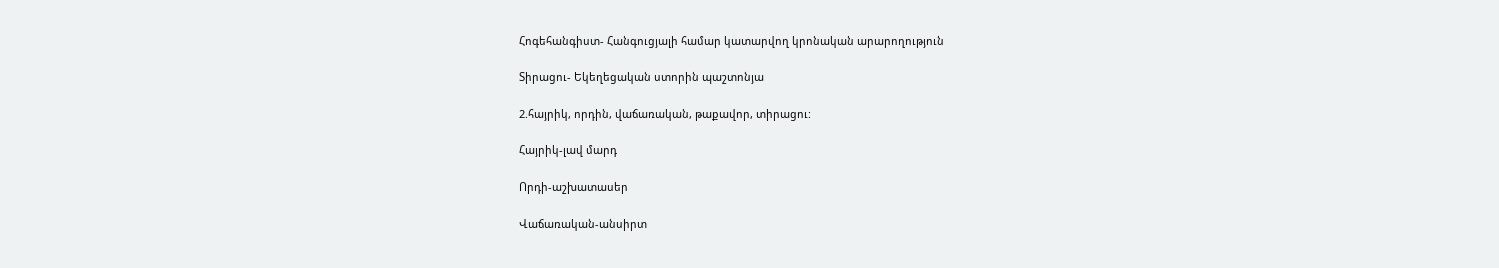Հոգեհանգիստ- Հանգուցյալի համար կատարվող կրոնական արարողություն

Տիրացու- Եկեղեցական ստորին պաշտոնյա

2.հայրիկ, որդին, վաճառական, թաքավոր, տիրացու:

Հայրիկ-լավ մարդ

Որդի-աշխատասեր

Վաճառական-անսիրտ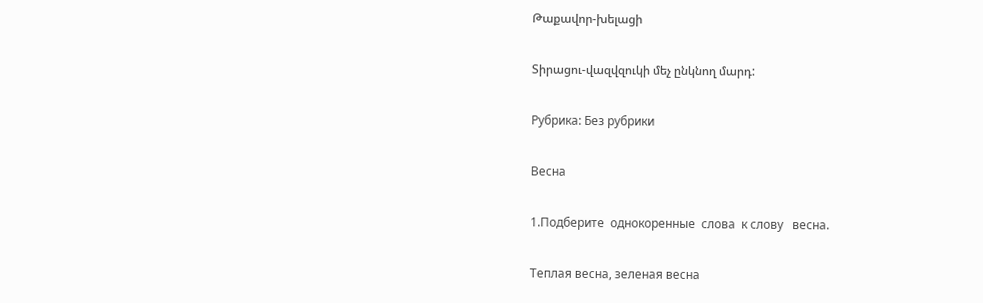Թաքավոր-խելացի

Տիրացու-վազվզուկի մեչ ընկնող մարդ:

Рубрика: Без рубрики

Весна

1.Подберите  однокоренные  слова  к слову   весна.

Теплая весна, зеленая весна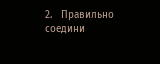2.   Правильно соедини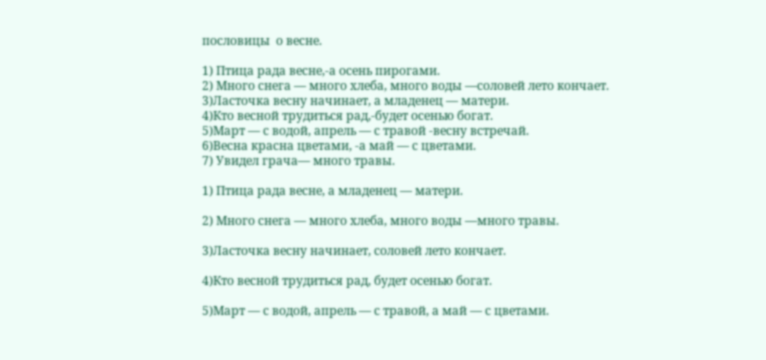пословицы  о весне.

1) Птица рада весне,-а осень пирогами.
2) Много снега — много хлеба, много воды —соловей лето кончает.
3)Ласточка весну начинает, а младенец — матери.
4)Кто весной трудиться рад,-будет осенью богат.
5)Март — с водой, апрель — с травой -весну встречай.
6)Весна красна цветами, -а май — с цветами.
7) Увидел грача— много травы.

1) Птица рада весне, а младенец — матери.

2) Много снега — много хлеба, много воды —много травы.

3)Ласточка весну начинает, соловей лето кончает.

4)Кто весной трудиться рад, будет осенью богат.

5)Март — с водой, апрель — с травой, а май — с цветами.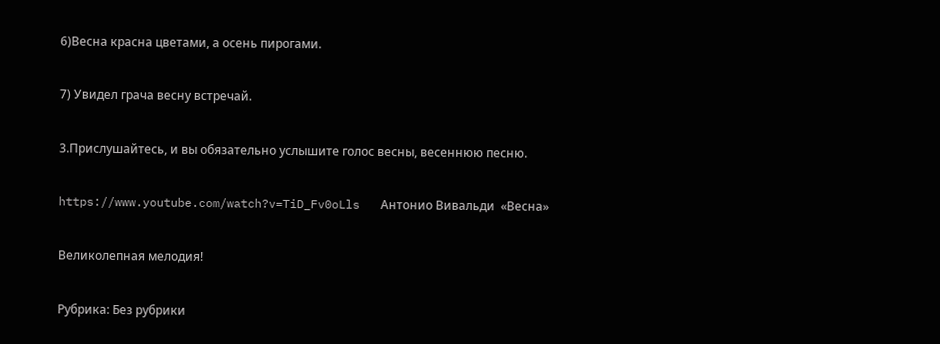6)Весна красна цветами, а осень пирогами.

7) Увидел грача весну встречай.

3.Прислушайтесь, и вы обязательно услышите голос весны, весеннюю песню.

https://www.youtube.com/watch?v=TiD_Fv0oLls   Антонио Вивальди  «Весна»

Великолепная мелодия!

Рубрика: Без рубрики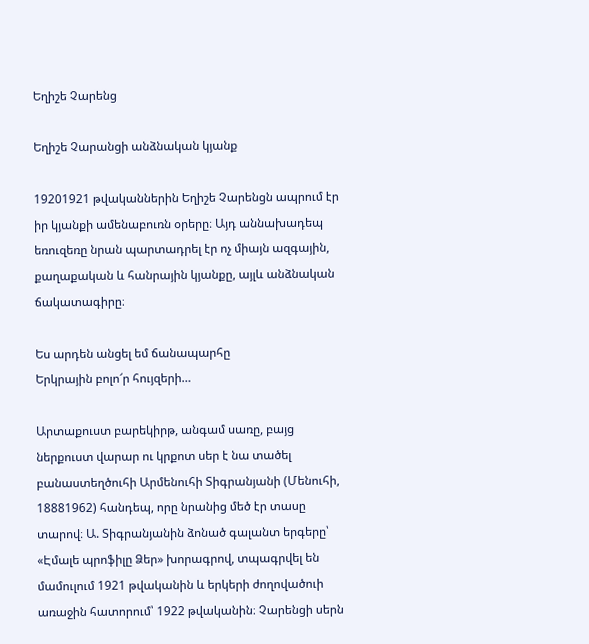Եղիշե Չարենց

Եղիշե Չարանցի անձնական կյանք

19201921 թվականներին Եղիշե Չարենցն ապրում էր իր կյանքի ամենաբուռն օրերը։ Այդ աննախադեպ եռուզեռը նրան պարտադրել էր ոչ միայն ազգային, քաղաքական և հանրային կյանքը, այլև անձնական ճակատագիրը։

Ես արդեն անցել եմ ճանապարհը
Երկրային բոլո՜ր հույզերի…

Արտաքուստ բարեկիրթ, անգամ սառը, բայց ներքուստ վարար ու կրքոտ սեր է նա տածել բանաստեղծուհի Արմենուհի Տիգրանյանի (Մենուհի, 18881962) հանդեպ, որը նրանից մեծ էր տասը տարով։ Ա. Տիգրանյանին ձոնած գալանտ երգերը՝ «Էմալե պրոֆիլը Ձեր» խորագրով, տպագրվել են մամուլում 1921 թվականին և երկերի ժողովածուի առաջին հատորում՝ 1922 թվականին։ Չարենցի սերն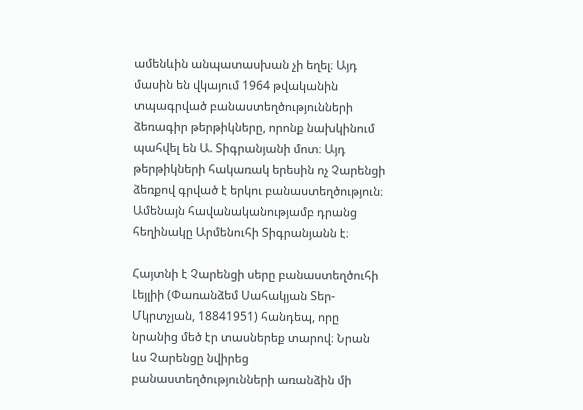ամենևին անպատասխան չի եղել։ Այդ մասին են վկայում 1964 թվականին տպագրված բանաստեղծությունների ձեռագիր թերթիկները, որոնք նախկինում պահվել են Ա. Տիգրանյանի մոտ։ Այդ թերթիկների հակառակ երեսին ոչ Չարենցի ձեռքով գրված է երկու բանաստեղծություն։ Ամենայն հավանականությամբ դրանց հեղինակը Արմենուհի Տիգրանյանն է։

Հայտնի է Չարենցի սերը բանաստեղծուհի Լեյլիի (Փառանձեմ Սահակյան Տեր-Մկրտչյան, 18841951) հանդեպ, որը նրանից մեծ էր տասներեք տարով։ Նրան ևս Չարենցը նվիրեց բանաստեղծությունների առանձին մի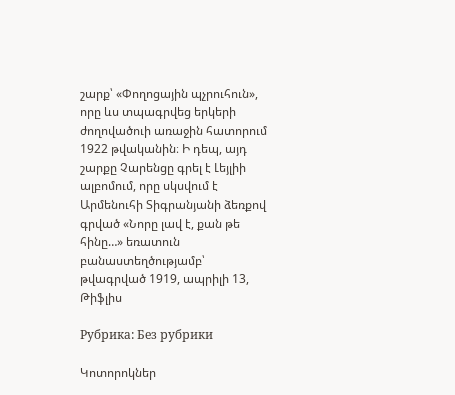շարք՝ «Փողոցային պչրուհուն», որը ևս տպագրվեց երկերի ժողովածուի առաջին հատորում 1922 թվականին։ Ի դեպ, այդ շարքը Չարենցը գրել է Լեյլիի ալբոմում, որը սկսվում է Արմենուհի Տիգրանյանի ձեռքով գրված «Նորը լավ է, քան թե հինը…» եռատուն բանաստեղծությամբ՝ թվագրված 1919, ապրիլի 13, Թիֆլիս

Рубрика: Без рубрики

Կոտորոկներ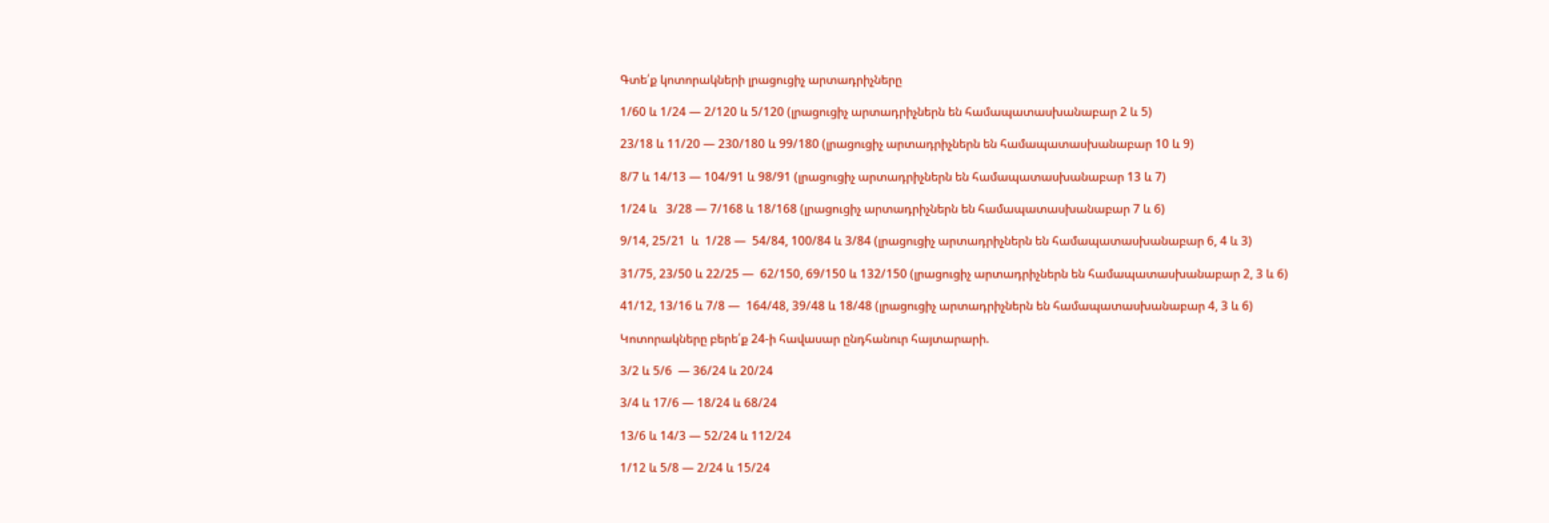Գտե՛ք կոտորակների լրացուցիչ արտադրիչները

1/60 և 1/24 — 2/120 և 5/120 (լրացուցիչ արտադրիչներն են համապատասխանաբար 2 և 5)

23/18 և 11/20 — 230/180 և 99/180 (լրացուցիչ արտադրիչներն են համապատասխանաբար 10 և 9)

8/7 և 14/13 — 104/91 և 98/91 (լրացուցիչ արտադրիչներն են համապատասխանաբար 13 և 7)

1/24 և   3/28 — 7/168 և 18/168 (լրացուցիչ արտադրիչներն են համապատասխանաբար 7 և 6)

9/14, 25/21  և  1/28 —  54/84, 100/84 և 3/84 (լրացուցիչ արտադրիչներն են համապատասխանաբար 6, 4 և 3)

31/75, 23/50 և 22/25 —  62/150, 69/150 և 132/150 (լրացուցիչ արտադրիչներն են համապատասխանաբար 2, 3 և 6)

41/12, 13/16 և 7/8 —  164/48, 39/48 և 18/48 (լրացուցիչ արտադրիչներն են համապատասխանաբար 4, 3 և 6)

Կոտորակները բերե՛ք 24-ի հավասար ընդհանուր հայտարարի.

3/2 և 5/6  — 36/24 և 20/24

3/4 և 17/6 — 18/24 և 68/24

13/6 և 14/3 — 52/24 և 112/24

1/12 և 5/8 — 2/24 և 15/24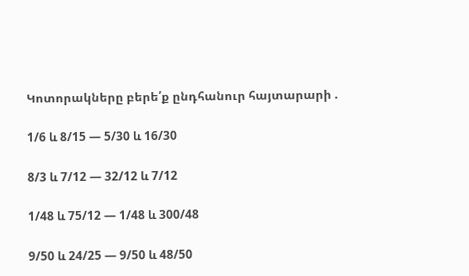Կոտորակները բերե՛ք ընդհանուր հայտարարի .

1/6 և 8/15 — 5/30 և 16/30

8/3 և 7/12 — 32/12 և 7/12

1/48 և 75/12 — 1/48 և 300/48

9/50 և 24/25 — 9/50 և 48/50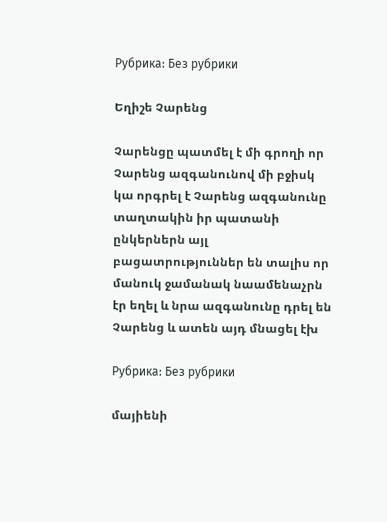Рубрика: Без рубрики

Եղիշե Չարենց

Չարենցը պատմել է մի գրողի որ Չարենց ազգանունով մի բջիսկ կա որգրել է Չարենց ազգանունը տաղտակին իր պատանի ընկերներն այլ բացատրություններ են տալիս որ մանուկ ջամանակ նաամենաչրն էր եղել և նրա ազգանունը դրել են Չարենց և ատեն այդ մնացել էխ

Рубрика: Без рубрики

մայիենի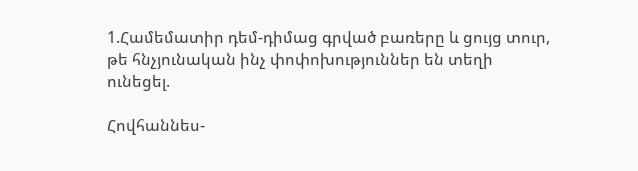1.Համեմատիր դեմ-դիմաց գրված բառերը և ցույց տուր, թե հնչյունական ինչ փոփոխություններ են տեղի ունեցել.

Հովհաննես-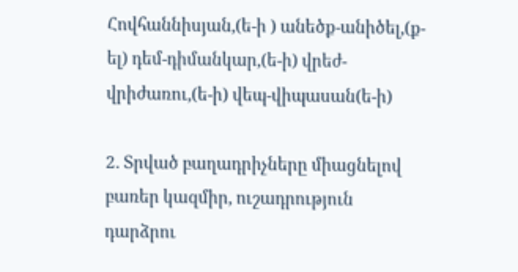Հովհաննիսյան,(ե-ի ) անեծք-անիծել,(ք-ել) դեմ-դիմանկար,(ե-ի) վրեժ-վրիժառու,(ե-ի) վեպ-վիպասան(ե-ի)

2. Տրված բաղադրիչները միացնելով բառեր կազմիր, ուշադրություն դարձրու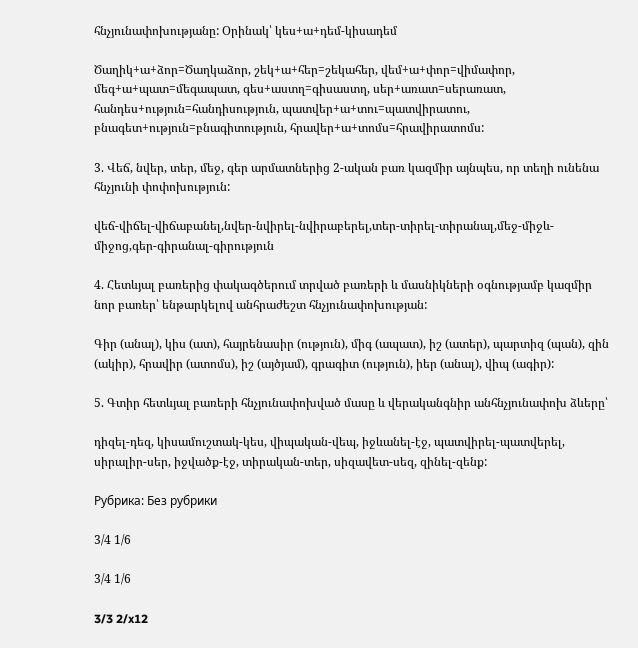հնչյունափոխությանը: Օրինակ՝ կես+ա+դեմ-կիսադեմ

Ծաղիկ+ա+ձոր=Ծաղկաձոր, շեկ+ա+հեր=շեկահեր, վեմ+ա+փոր=վիմափոր, մեգ+ա+պատ=մեգապատ, գես+աստղ=գիսաստղ, սեր+առատ=սերառատ, հանդես+ություն=հանդիսություն, պատվեր+ա+տու=պատվիրատու, բնագետ+ություն=բնագիտություն, հրավեր+ա+տոմս=հրավիրատոմս:

3. Վեճ, նվեր, տեր, մեջ, գեր արմատներից 2-ական բառ կազմիր այնպես, որ տեղի ունենա հնչյունի փոփոխություն:

վեճ-վիճել-վիճաբանել,նվեր-նվիրել-նվիրաբերել,տեր-տիրել-տիրանալ,մեջ-միջև-միջոց,գեր-գիրանալ-գիրություն

4. Հետևյալ բառերից փակագծերում տրված բառերի և մասնիկների օգնությամբ կազմիր նոր բառեր՝ ենթարկելով անհրաժեշտ հնչյունափոխության:

Գիր (անալ), կիս (ատ), հայրենասիր (ություն), միգ (ապատ), իշ (ատեր), պարտիզ (պան), զին (ակիր), հրավիր (ատոմս), իշ (այծյամ), գրագիտ (ություն), իեր (անալ), վիպ (ագիր):

5. Գտիր հետևյալ բառերի հնչյունափոխված մասը և վերականգնիր անհնչյունափոխ ձևերը՝

դիզել-դեզ, կիսամուշտակ-կես, վիպական-վեպ, իջևանել-էջ, պատվիրել-պատվերել, սիրալիր-սեր, իջվածք-էջ, տիրական-տեր, սիզավետ-սեզ, զինել-զենք:

Рубрика: Без рубрики

3/4 1/6

3/4 1/6

3/3 2/x12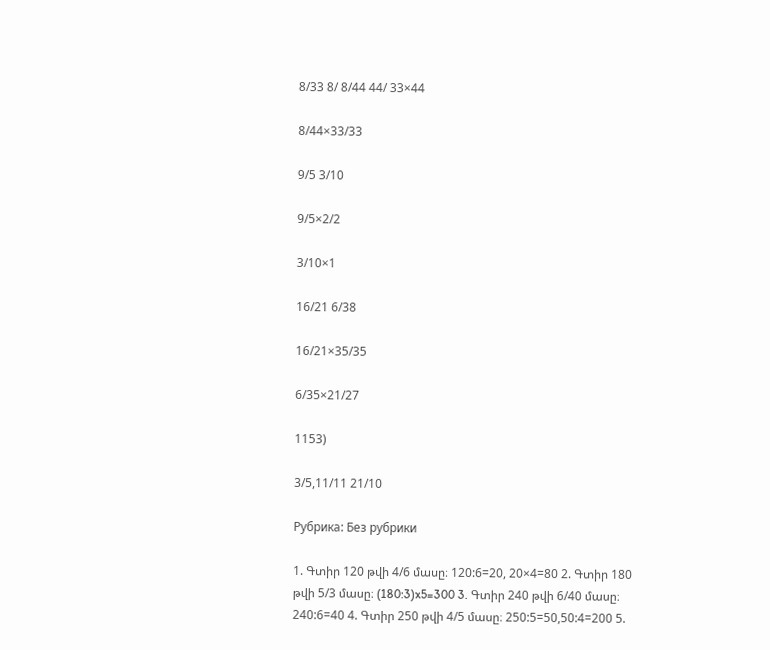8/33 8/ 8/44 44/ 33×44

8/44×33/33

9/5 3/10

9/5×2/2

3/10×1

16/21 6/38

16/21×35/35

6/35×21/27

1153)

3/5,11/11 21/10

Рубрика: Без рубрики

1. Գտիր 120 թվի 4/6 մասը։ 120:6=20, 20×4=80 2. Գտիր 180 թվի 5/3 մասը։ (180:3)x5=300 3. Գտիր 240 թվի 6/40 մասը։ 240:6=40 4. Գտիր 250 թվի 4/5 մասը։ 250:5=50,50:4=200 5.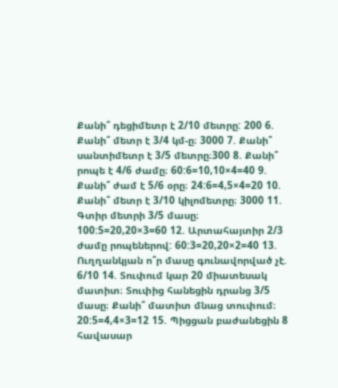Քանի՞ դեցիմետր է 2/10 մետրը: 200 6. Քանի՞ մետր է 3/4 կմ-ը։ 3000 7. Քանի՞ սանտիմետր է 3/5 մետրը։300 8. Քանի՞ րոպե է 4/6 ժամը։ 60:6=10,10×4=40 9. Քանի՞ ժամ է 5/6 օրը։ 24:6=4,5×4=20 10. Քանի՞ մետր է 3/10 կիլոմետրը։ 3000 11. Գտիր մետրի 3/5 մասը։ 100:5=20,20×3=60 12. Արտահայտիր 2/3 ժամը րոպեներով: 60:3=20,20×2=40 13. Ուղղանկյան ո՞ր մասը գունավորված չէ. 6/10 14. Տուփում կար 20 միատեսակ մատիտ։ Տուփից հանեցին դրանց 3/5 մասը։ Քանի՞ մատիտ մնաց տուփում։ 20:5=4,4×3=12 15. Պիցցան բաժանեցին 8 հավասար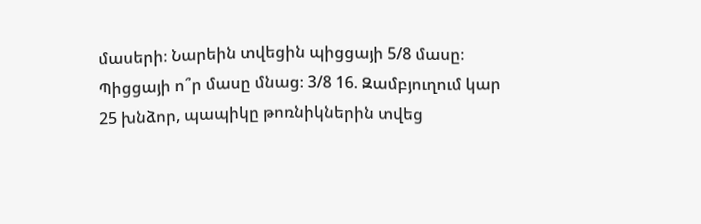մասերի։ Նարեին տվեցին պիցցայի 5/8 մասը։ Պիցցայի ո՞ր մասը մնաց։ 3/8 16. Զամբյուղում կար 25 խնձոր, պապիկը թոռնիկներին տվեց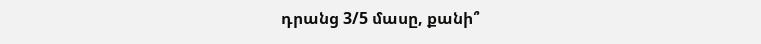դրանց 3/5 մասը, քանի՞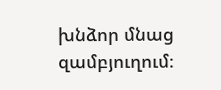խնձոր մնաց զամբյուղում։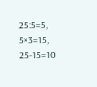25:5=5, 5×3=15, 25-15=10